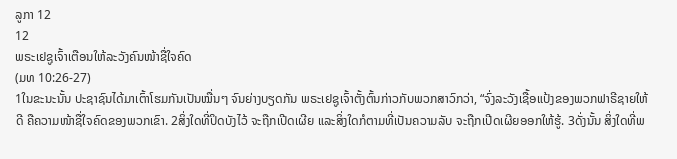ລູກາ 12
12
ພຣະເຢຊູເຈົ້າເຕືອນໃຫ້ລະວັງຄົນໜ້າຊື່ໃຈຄົດ
(ມທ 10:26-27)
1ໃນຂະນະນັ້ນ ປະຊາຊົນໄດ້ມາເຕົ້າໂຮມກັນເປັນໝື່ນໆ ຈົນຍ່າງບຽດກັນ ພຣະເຢຊູເຈົ້າຕັ້ງຕົ້ນກ່າວກັບພວກສາວົກວ່າ, “ຈົ່ງລະວັງເຊື້ອແປ້ງຂອງພວກຟາຣີຊາຍໃຫ້ດີ ຄືຄວາມໜ້າຊື່ໃຈຄົດຂອງພວກເຂົາ. 2ສິ່ງໃດທີ່ປິດບັງໄວ້ ຈະຖືກເປີດເຜີຍ ແລະສິ່ງໃດກໍຕາມທີ່ເປັນຄວາມລັບ ຈະຖືກເປີດເຜີຍອອກໃຫ້ຮູ້. 3ດັ່ງນັ້ນ ສິ່ງໃດທີ່ພ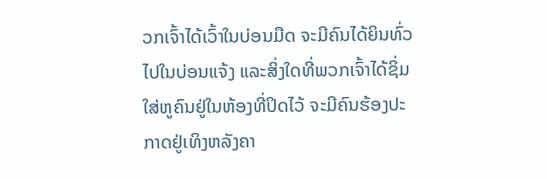ວກເຈົ້າໄດ້ເວົ້າໃນບ່ອນມືດ ຈະມີຄົນໄດ້ຍິນທົ່ວໄປໃນບ່ອນແຈ້ງ ແລະສິ່ງໃດທີ່ພວກເຈົ້າໄດ້ຊິ່ມໃສ່ຫູຄົນຢູ່ໃນຫ້ອງທີ່ປິດໄວ້ ຈະມີຄົນຮ້ອງປະກາດຢູ່ເທິງຫລັງຄາ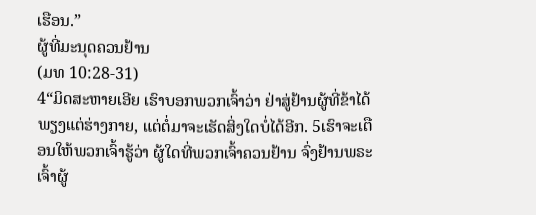ເຮືອນ.”
ຜູ້ທີ່ມະນຸດຄວນຢ້ານ
(ມທ 10:28-31)
4“ມິດສະຫາຍເອີຍ ເຮົາບອກພວກເຈົ້າວ່າ ຢ່າສູ່ຢ້ານຜູ້ທີ່ຂ້າໄດ້ພຽງແຕ່ຮ່າງກາຍ, ແຕ່ຕໍ່ມາຈະເຮັດສິ່ງໃດບໍ່ໄດ້ອີກ. 5ເຮົາຈະເຕືອນໃຫ້ພວກເຈົ້າຮູ້ວ່າ ຜູ້ໃດທີ່ພວກເຈົ້າຄວນຢ້ານ ຈົ່ງຢ້ານພຣະເຈົ້າຜູ້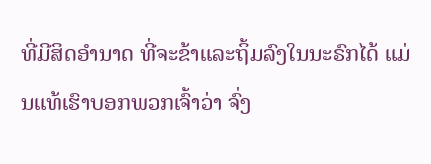ທີ່ມີສິດອຳນາດ ທີ່ຈະຂ້າແລະຖິ້ມລົງໃນນະຣົກໄດ້ ແມ່ນແທ້ເຮົາບອກພວກເຈົ້າວ່າ ຈົ່ງ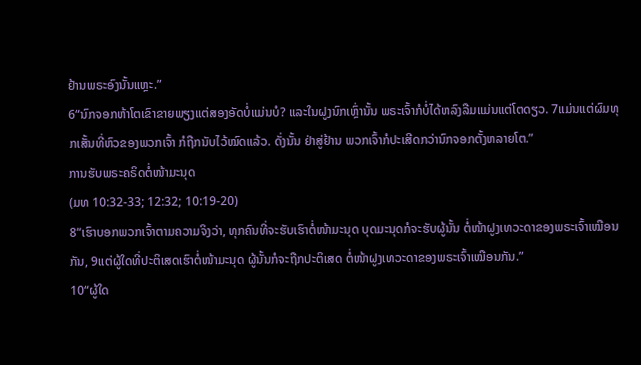ຢ້ານພຣະອົງນັ້ນແຫຼະ.”
6“ນົກຈອກຫ້າໂຕເຂົາຂາຍພຽງແຕ່ສອງອັດບໍ່ແມ່ນບໍ? ແລະໃນຝູງນົກເຫຼົ່ານັ້ນ ພຣະເຈົ້າກໍບໍ່ໄດ້ຫລົງລືມແມ່ນແຕ່ໂຕດຽວ. 7ແມ່ນແຕ່ຜົມທຸກເສັ້ນທີ່ຫົວຂອງພວກເຈົ້າ ກໍຖືກນັບໄວ້ໝົດແລ້ວ. ດັ່ງນັ້ນ ຢ່າສູ່ຢ້ານ ພວກເຈົ້າກໍປະເສີດກວ່ານົກຈອກຕັ້ງຫລາຍໂຕ.”
ການຮັບພຣະຄຣິດຕໍ່ໜ້າມະນຸດ
(ມທ 10:32-33; 12:32; 10:19-20)
8“ເຮົາບອກພວກເຈົ້າຕາມຄວາມຈິງວ່າ, ທຸກຄົນທີ່ຈະຮັບເຮົາຕໍ່ໜ້າມະນຸດ ບຸດມະນຸດກໍຈະຮັບຜູ້ນັ້ນ ຕໍ່ໜ້າຝູງເທວະດາຂອງພຣະເຈົ້າເໝືອນກັນ, 9ແຕ່ຜູ້ໃດທີ່ປະຕິເສດເຮົາຕໍ່ໜ້າມະນຸດ ຜູ້ນັ້ນກໍຈະຖືກປະຕິເສດ ຕໍ່ໜ້າຝູງເທວະດາຂອງພຣະເຈົ້າເໝືອນກັນ.”
10“ຜູ້ໃດ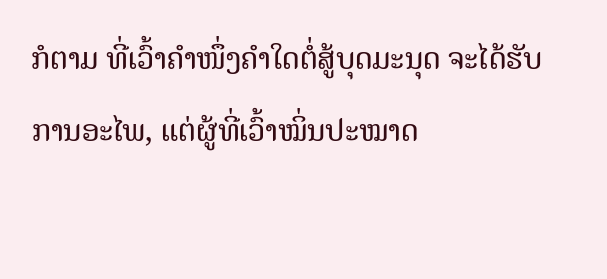ກໍຕາມ ທີ່ເວົ້າຄຳໜຶ່ງຄຳໃດຕໍ່ສູ້ບຸດມະນຸດ ຈະໄດ້ຮັບການອະໄພ, ແຕ່ຜູ້ທີ່ເວົ້າໝິ່ນປະໝາດ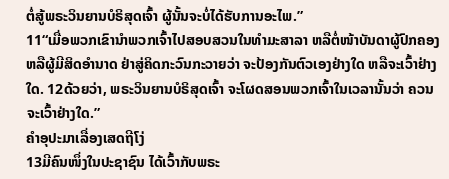ຕໍ່ສູ້ພຣະວິນຍານບໍຣິສຸດເຈົ້າ ຜູ້ນັ້ນຈະບໍ່ໄດ້ຮັບການອະໄພ.”
11“ເມື່ອພວກເຂົານຳພວກເຈົ້າໄປສອບສວນໃນທຳມະສາລາ ຫລືຕໍ່ໜ້າບັນດາຜູ້ປົກຄອງ ຫລືຜູ້ມີສິດອຳນາດ ຢ່າສູ່ຄິດກະວົນກະວາຍວ່າ ຈະປ້ອງກັນຕົວເອງຢ່າງໃດ ຫລືຈະເວົ້າຢ່າງໃດ. 12ດ້ວຍວ່າ, ພຣະວິນຍານບໍຣິສຸດເຈົ້າ ຈະໂຜດສອນພວກເຈົ້າໃນເວລານັ້ນວ່າ ຄວນຈະເວົ້າຢ່າງໃດ.”
ຄຳອຸປະມາເລື່ອງເສດຖີໂງ່
13ມີຄົນໜຶ່ງໃນປະຊາຊົນ ໄດ້ເວົ້າກັບພຣະ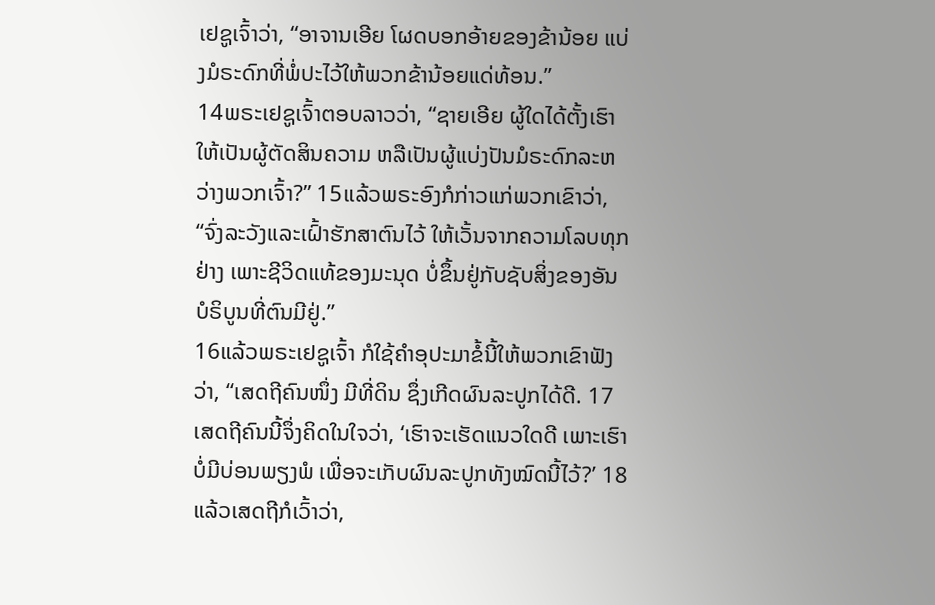ເຢຊູເຈົ້າວ່າ, “ອາຈານເອີຍ ໂຜດບອກອ້າຍຂອງຂ້ານ້ອຍ ແບ່ງມໍຣະດົກທີ່ພໍ່ປະໄວ້ໃຫ້ພວກຂ້ານ້ອຍແດ່ທ້ອນ.”
14ພຣະເຢຊູເຈົ້າຕອບລາວວ່າ, “ຊາຍເອີຍ ຜູ້ໃດໄດ້ຕັ້ງເຮົາໃຫ້ເປັນຜູ້ຕັດສິນຄວາມ ຫລືເປັນຜູ້ແບ່ງປັນມໍຣະດົກລະຫວ່າງພວກເຈົ້າ?” 15ແລ້ວພຣະອົງກໍກ່າວແກ່ພວກເຂົາວ່າ, “ຈົ່ງລະວັງແລະເຝົ້າຮັກສາຕົນໄວ້ ໃຫ້ເວັ້ນຈາກຄວາມໂລບທຸກຢ່າງ ເພາະຊີວິດແທ້ຂອງມະນຸດ ບໍ່ຂຶ້ນຢູ່ກັບຊັບສິ່ງຂອງອັນບໍຣິບູນທີ່ຕົນມີຢູ່.”
16ແລ້ວພຣະເຢຊູເຈົ້າ ກໍໃຊ້ຄຳອຸປະມາຂໍ້ນີ້ໃຫ້ພວກເຂົາຟັງວ່າ, “ເສດຖີຄົນໜຶ່ງ ມີທີ່ດິນ ຊຶ່ງເກີດຜົນລະປູກໄດ້ດີ. 17ເສດຖີຄົນນີ້ຈຶ່ງຄິດໃນໃຈວ່າ, ‘ເຮົາຈະເຮັດແນວໃດດີ ເພາະເຮົາບໍ່ມີບ່ອນພຽງພໍ ເພື່ອຈະເກັບຜົນລະປູກທັງໝົດນີ້ໄວ້?’ 18ແລ້ວເສດຖີກໍເວົ້າວ່າ,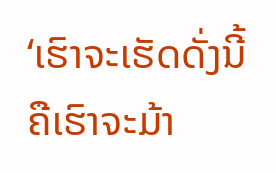‘ເຮົາຈະເຮັດດັ່ງນີ້ ຄືເຮົາຈະມ້າ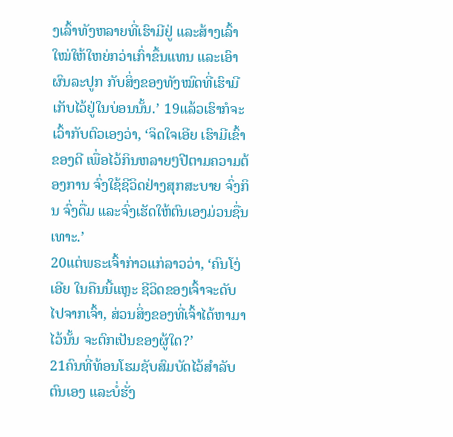ງເລົ້າທັງຫລາຍທີ່ເຮົາມີຢູ່ ແລະສ້າງເລົ້າໃໝ່ໃຫ້ໃຫຍ່ກວ່າເກົ່າຂຶ້ນແທນ ແລະເອົາຜົນລະປູກ ກັບສິ່ງຂອງທັງໝົດທີ່ເຮົາມີ ເກັບໄວ້ຢູ່ໃນບ່ອນນັ້ນ.’ 19ແລ້ວເຮົາກໍຈະເວົ້າກັບຕົວເອງວ່າ, ‘ຈິດໃຈເອີຍ ເຮົາມີເຂົ້າຂອງດີ ເພື່ອໄວ້ກິນຫລາຍໆປີຕາມຄວາມຕ້ອງການ ຈົ່ງໃຊ້ຊີວິດຢ່າງສຸກສະບາຍ ຈົ່ງກິນ ຈົ່ງດື່ມ ແລະຈົ່ງເຮັດໃຫ້ຕົນເອງມ່ວນຊື່ນເທາະ.’
20ແຕ່ພຣະເຈົ້າກ່າວແກ່ລາວວ່າ, ‘ຄົນໂງ່ເອີຍ ໃນຄືນນີ້ແຫຼະ ຊີວິດຂອງເຈົ້າຈະດັບໄປຈາກເຈົ້າ, ສ່ວນສິ່ງຂອງທີ່ເຈົ້າໄດ້ຫາມາໄວ້ນັ້ນ ຈະຕົກເປັນຂອງຜູ້ໃດ?’
21ຄົນທີ່ທ້ອນໂຮມຊັບສົມບັດໄວ້ສຳລັບຕົນເອງ ແລະບໍ່ຮັ່ງ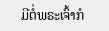ມີຕໍ່ພຣະເຈົ້າກໍ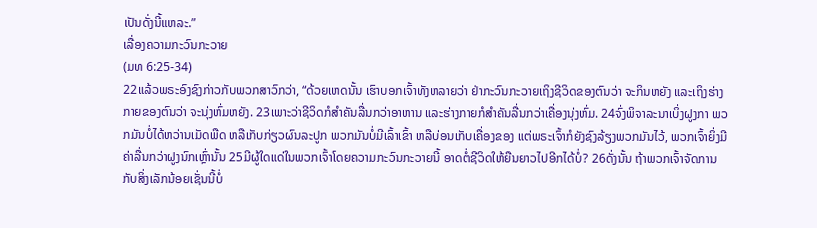ເປັນດັ່ງນີ້ແຫລະ.”
ເລື່ອງຄວາມກະວົນກະວາຍ
(ມທ 6:25-34)
22ແລ້ວພຣະອົງຊົງກ່າວກັບພວກສາວົກວ່າ, “ດ້ວຍເຫດນັ້ນ ເຮົາບອກເຈົ້າທັງຫລາຍວ່າ ຢ່າກະວົນກະວາຍເຖິງຊີວິດຂອງຕົນວ່າ ຈະກິນຫຍັງ ແລະເຖິງຮ່າງກາຍຂອງຕົນວ່າ ຈະນຸ່ງຫົ່ມຫຍັງ. 23ເພາະວ່າຊີວິດກໍສຳຄັນລື່ນກວ່າອາຫານ ແລະຮ່າງກາຍກໍສຳຄັນລື່ນກວ່າເຄື່ອງນຸ່ງຫົ່ມ. 24ຈົ່ງພິຈາລະນາເບິ່ງຝູງກາ ພວກມັນບໍ່ໄດ້ຫວ່ານເມັດພືດ ຫລືເກັບກ່ຽວຜົນລະປູກ ພວກມັນບໍ່ມີເລົ້າເຂົ້າ ຫລືບ່ອນເກັບເຄື່ອງຂອງ ແຕ່ພຣະເຈົ້າກໍຍັງຊົງລ້ຽງພວກມັນໄວ້, ພວກເຈົ້າຍິ່ງມີຄ່າລື່ນກວ່າຝູງນົກເຫຼົ່ານັ້ນ 25ມີຜູ້ໃດແດ່ໃນພວກເຈົ້າໂດຍຄວາມກະວົນກະວາຍນີ້ ອາດຕໍ່ຊີວິດໃຫ້ຍືນຍາວໄປອີກໄດ້ບໍ່? 26ດັ່ງນັ້ນ ຖ້າພວກເຈົ້າຈັດການກັບສິ່ງເລັກນ້ອຍເຊັ່ນນີ້ບໍ່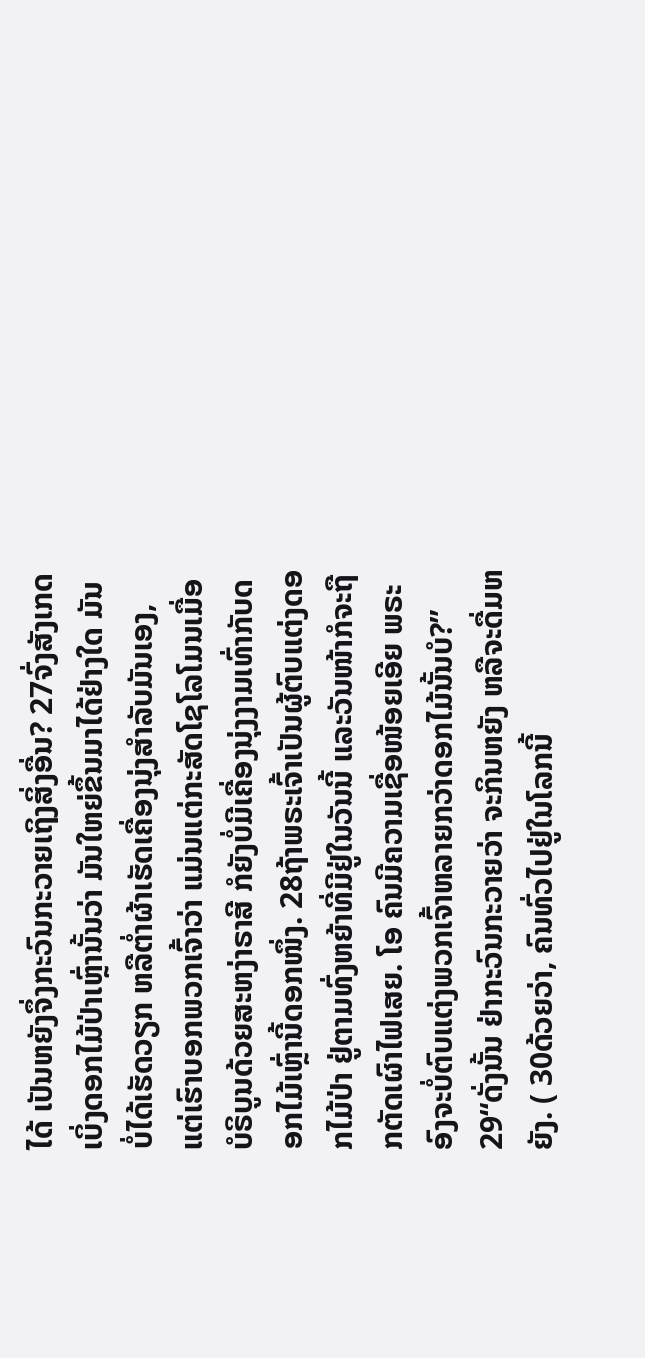ໄດ້ ເປັນຫຍັງຈຶ່ງກະວົນກະວາຍເຖິງສິ່ງອື່ນ? 27ຈົ່ງສັງເກດເບິ່ງດອກໄມ້ປ່າເຫຼົ່ານັ້ນວ່າ ມັນໃຫຍ່ຂຶ້ນມາໄດ້ຢ່າງໃດ ມັນບໍ່ໄດ້ເຮັດວຽກ ຫລືຕໍ່າຜ້າເຮັດເຄື່ອງນຸ່ງສຳລັບມັນເອງ, ແຕ່ເຮົາບອກພວກເຈົ້າວ່າ ແມ່ນແຕ່ກະສັດໂຊໂລໂມນເມື່ອບໍຣິບູນດ້ວຍສະຫງ່າຣາສີ ກໍຍັງບໍ່ມີເຄື່ອງນຸ່ງງາມເທົ່າກັບດອກໄມ້ເຫຼົ່ານີ້ດອກໜຶ່ງ. 28ຖ້າພຣະເຈົ້າເປັນຜູ້ຕົບແຕ່ງດອກໄມ້ປ່າ ຢູ່ຕາມທົ່ງຫຍ້າທີ່ມີຢູ່ໃນວັນນີ້ ແລະວັນໜ້າກໍຈະຖືກຕັດເຜົາໄຟເສຍ. ໂອ ຄົນມີຄວາມເຊື່ອໜ້ອຍເອີຍ ພຣະອົງຈະບໍ່ຕົບແຕ່ງພວກເຈົ້າຫລາຍກວ່າດອກໄມ້ນັ້ນບໍ?”
29“ດັ່ງນັ້ນ ຢ່າກະວົນກະວາຍວ່າ ຈະກິນຫຍັງ ຫລືຈະດື່ມຫຍັງ. ( 30ດ້ວຍວ່າ, ຄົນທົ່ວໄປຢູ່ໃນໂລກນີ້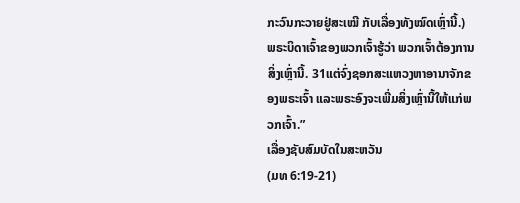ກະວົນກະວາຍຢູ່ສະເໝີ ກັບເລື່ອງທັງໝົດເຫຼົ່ານີ້.) ພຣະບິດາເຈົ້າຂອງພວກເຈົ້າຮູ້ວ່າ ພວກເຈົ້າຕ້ອງການສິ່ງເຫຼົ່ານີ້. 31ແຕ່ຈົ່ງຊອກສະແຫວງຫາອານາຈັກຂອງພຣະເຈົ້າ ແລະພຣະອົງຈະເພີ່ມສິ່ງເຫຼົ່ານີ້ໃຫ້ແກ່ພວກເຈົ້າ.”
ເລື່ອງຊັບສົມບັດໃນສະຫວັນ
(ມທ 6:19-21)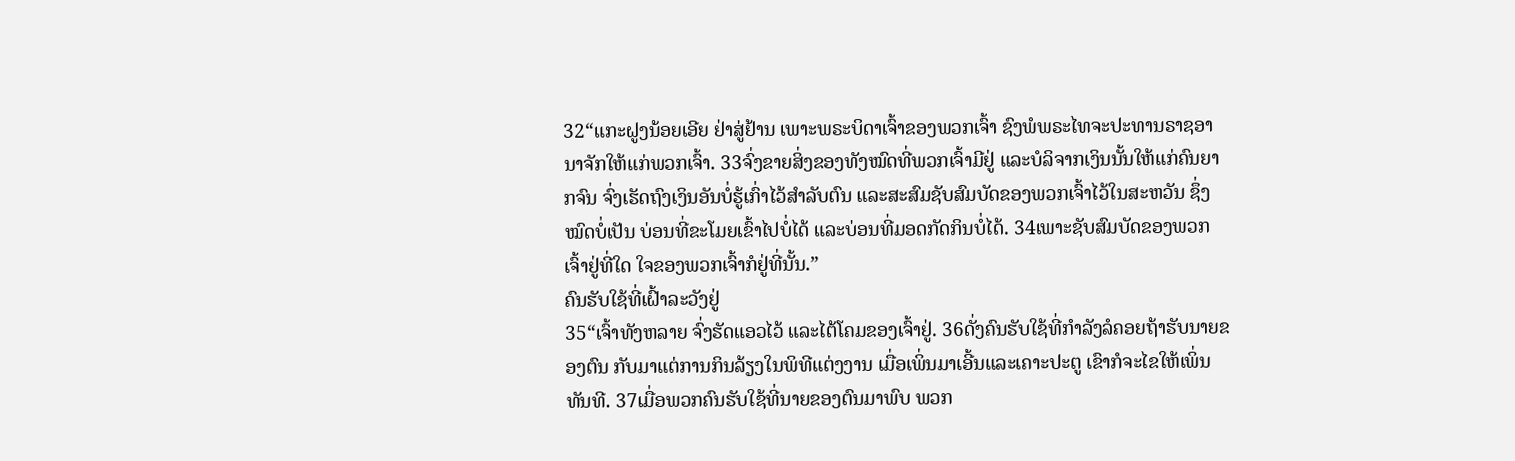32“ແກະຝູງນ້ອຍເອີຍ ຢ່າສູ່ຢ້ານ ເພາະພຣະບິດາເຈົ້າຂອງພວກເຈົ້າ ຊົງພໍພຣະໄທຈະປະທານຣາຊອານາຈັກໃຫ້ແກ່ພວກເຈົ້າ. 33ຈົ່ງຂາຍສິ່ງຂອງທັງໝົດທີ່ພວກເຈົ້າມີຢູ່ ແລະບໍລິຈາກເງິນນັ້ນໃຫ້ແກ່ຄົນຍາກຈົນ ຈົ່ງເຮັດຖົງເງິນອັນບໍ່ຮູ້ເກົ່າໄວ້ສຳລັບຕົນ ແລະສະສົມຊັບສົມບັດຂອງພວກເຈົ້າໄວ້ໃນສະຫວັນ ຊຶ່ງໝົດບໍ່ເປັນ ບ່ອນທີ່ຂະໂມຍເຂົ້າໄປບໍ່ໄດ້ ແລະບ່ອນທີ່ມອດກັດກິນບໍ່ໄດ້. 34ເພາະຊັບສົມບັດຂອງພວກເຈົ້າຢູ່ທີ່ໃດ ໃຈຂອງພວກເຈົ້າກໍຢູ່ທີ່ນັ້ນ.”
ຄົນຮັບໃຊ້ທີ່ເຝົ້າລະວັງຢູ່
35“ເຈົ້າທັງຫລາຍ ຈົ່ງຮັດແອວໄວ້ ແລະໄຕ້ໂຄມຂອງເຈົ້າຢູ່. 36ດັ່ງຄົນຮັບໃຊ້ທີ່ກຳລັງລໍຄອຍຖ້າຮັບນາຍຂອງຕົນ ກັບມາແຕ່ການກິນລ້ຽງໃນພິທີແຕ່ງງານ ເມື່ອເພິ່ນມາເອີ້ນແລະເຄາະປະຕູ ເຂົາກໍຈະໄຂໃຫ້ເພິ່ນທັນທີ. 37ເມື່ອພວກຄົນຮັບໃຊ້ທີ່ນາຍຂອງຕົນມາພົບ ພວກ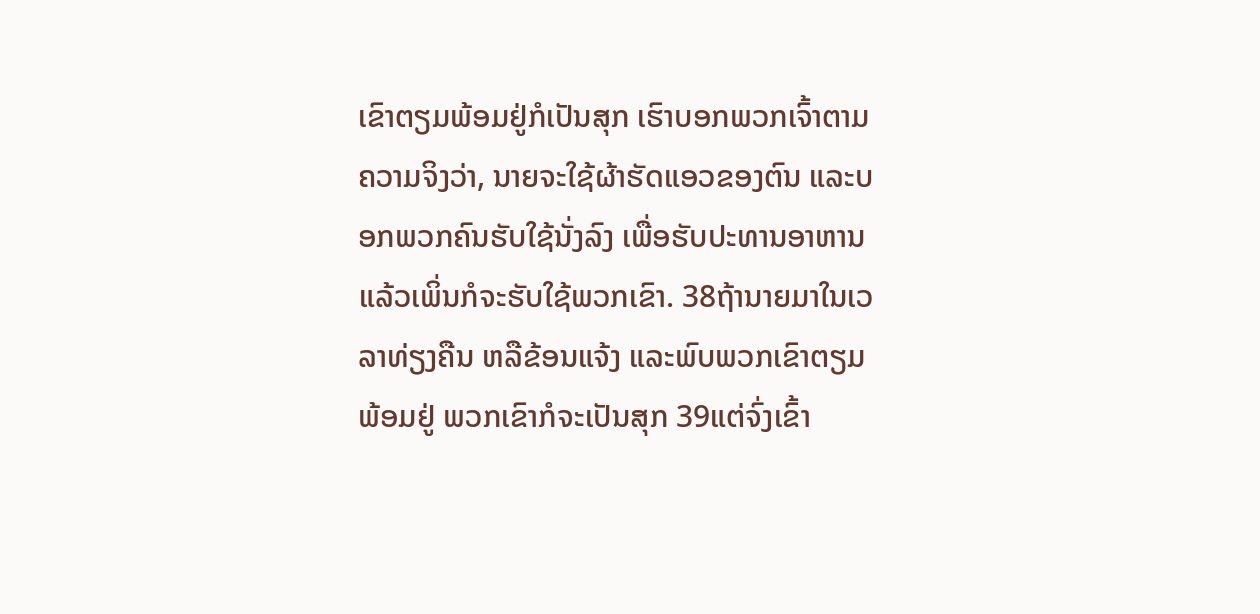ເຂົາຕຽມພ້ອມຢູ່ກໍເປັນສຸກ ເຮົາບອກພວກເຈົ້າຕາມຄວາມຈິງວ່າ, ນາຍຈະໃຊ້ຜ້າຮັດແອວຂອງຕົນ ແລະບອກພວກຄົນຮັບໃຊ້ນັ່ງລົງ ເພື່ອຮັບປະທານອາຫານແລ້ວເພິ່ນກໍຈະຮັບໃຊ້ພວກເຂົາ. 38ຖ້ານາຍມາໃນເວລາທ່ຽງຄືນ ຫລືຂ້ອນແຈ້ງ ແລະພົບພວກເຂົາຕຽມພ້ອມຢູ່ ພວກເຂົາກໍຈະເປັນສຸກ 39ແຕ່ຈົ່ງເຂົ້າ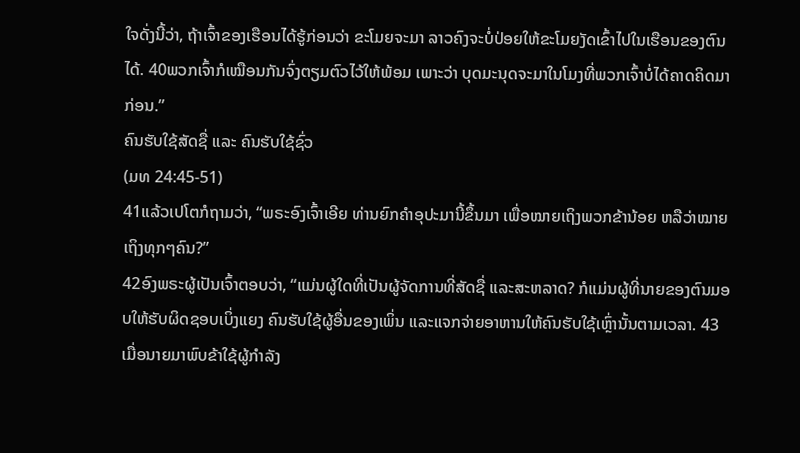ໃຈດັ່ງນີ້ວ່າ, ຖ້າເຈົ້າຂອງເຮືອນໄດ້ຮູ້ກ່ອນວ່າ ຂະໂມຍຈະມາ ລາວຄົງຈະບໍ່ປ່ອຍໃຫ້ຂະໂມຍງັດເຂົ້າໄປໃນເຮືອນຂອງຕົນໄດ້. 40ພວກເຈົ້າກໍເໝືອນກັນຈົ່ງຕຽມຕົວໄວ້ໃຫ້ພ້ອມ ເພາະວ່າ ບຸດມະນຸດຈະມາໃນໂມງທີ່ພວກເຈົ້າບໍ່ໄດ້ຄາດຄິດມາກ່ອນ.”
ຄົນຮັບໃຊ້ສັດຊື່ ແລະ ຄົນຮັບໃຊ້ຊົ່ວ
(ມທ 24:45-51)
41ແລ້ວເປໂຕກໍຖາມວ່າ, “ພຣະອົງເຈົ້າເອີຍ ທ່ານຍົກຄຳອຸປະມານີ້ຂຶ້ນມາ ເພື່ອໝາຍເຖິງພວກຂ້ານ້ອຍ ຫລືວ່າໝາຍເຖິງທຸກໆຄົນ?”
42ອົງພຣະຜູ້ເປັນເຈົ້າຕອບວ່າ, “ແມ່ນຜູ້ໃດທີ່ເປັນຜູ້ຈັດການທີ່ສັດຊື່ ແລະສະຫລາດ? ກໍແມ່ນຜູ້ທີ່ນາຍຂອງຕົນມອບໃຫ້ຮັບຜິດຊອບເບິ່ງແຍງ ຄົນຮັບໃຊ້ຜູ້ອື່ນຂອງເພິ່ນ ແລະແຈກຈ່າຍອາຫານໃຫ້ຄົນຮັບໃຊ້ເຫຼົ່ານັ້ນຕາມເວລາ. 43ເມື່ອນາຍມາພົບຂ້າໃຊ້ຜູ້ກຳລັງ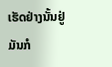ເຮັດຢ່າງນັ້ນຢູ່ ມັນກໍ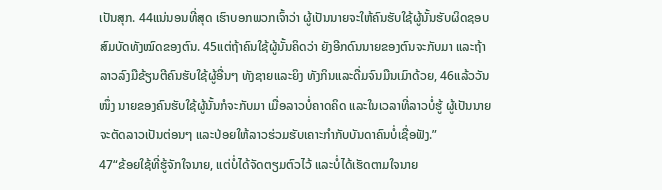ເປັນສຸກ. 44ແນ່ນອນທີ່ສຸດ ເຮົາບອກພວກເຈົ້າວ່າ ຜູ້ເປັນນາຍຈະໃຫ້ຄົນຮັບໃຊ້ຜູ້ນັ້ນຮັບຜິດຊອບສົມບັດທັງໝົດຂອງຕົນ. 45ແຕ່ຖ້າຄົນໃຊ້ຜູ້ນັ້ນຄິດວ່າ ຍັງອີກດົນນາຍຂອງຕົນຈະກັບມາ ແລະຖ້າລາວລົງມືຂ້ຽນຕີຄົນຮັບໃຊ້ຜູ້ອື່ນໆ ທັງຊາຍແລະຍິງ ທັງກິນແລະດື່ມຈົນມືນເມົາດ້ວຍ, 46ແລ້ວວັນໜຶ່ງ ນາຍຂອງຄົນຮັບໃຊ້ຜູ້ນັ້ນກໍຈະກັບມາ ເມື່ອລາວບໍ່ຄາດຄິດ ແລະໃນເວລາທີ່ລາວບໍ່ຮູ້ ຜູ້ເປັນນາຍຈະຕັດລາວເປັນຕ່ອນໆ ແລະປ່ອຍໃຫ້ລາວຮ່ວມຮັບເຄາະກຳກັບບັນດາຄົນບໍ່ເຊື່ອຟັງ.”
47“ຂ້ອຍໃຊ້ທີ່ຮູ້ຈັກໃຈນາຍ, ແຕ່ບໍ່ໄດ້ຈັດຕຽມຕົວໄວ້ ແລະບໍ່ໄດ້ເຮັດຕາມໃຈນາຍ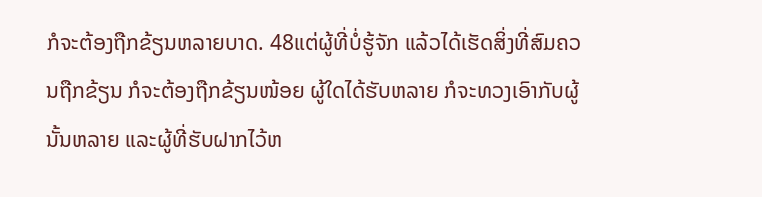ກໍຈະຕ້ອງຖືກຂ້ຽນຫລາຍບາດ. 48ແຕ່ຜູ້ທີ່ບໍ່ຮູ້ຈັກ ແລ້ວໄດ້ເຮັດສິ່ງທີ່ສົມຄວນຖືກຂ້ຽນ ກໍຈະຕ້ອງຖືກຂ້ຽນໜ້ອຍ ຜູ້ໃດໄດ້ຮັບຫລາຍ ກໍຈະທວງເອົາກັບຜູ້ນັ້ນຫລາຍ ແລະຜູ້ທີ່ຮັບຝາກໄວ້ຫ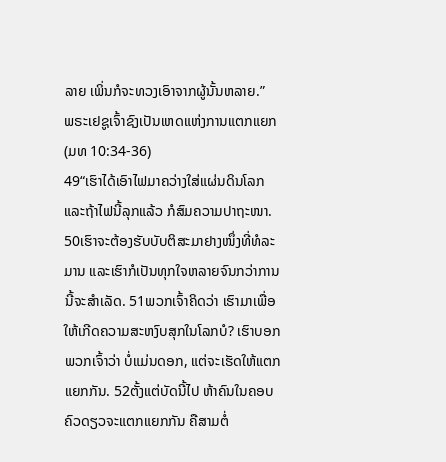ລາຍ ເພິ່ນກໍຈະທວງເອົາຈາກຜູ້ນັ້ນຫລາຍ.”
ພຣະເຢຊູເຈົ້າຊົງເປັນເຫດແຫ່ງການແຕກແຍກ
(ມທ 10:34-36)
49“ເຮົາໄດ້ເອົາໄຟມາຄວ່າງໃສ່ແຜ່ນດິນໂລກ ແລະຖ້າໄຟນີ້ລຸກແລ້ວ ກໍສົມຄວາມປາຖະໜາ. 50ເຮົາຈະຕ້ອງຮັບບັບຕິສະມາຢາງໜຶ່ງທີ່ທໍລະມານ ແລະເຮົາກໍເປັນທຸກໃຈຫລາຍຈົນກວ່າການນີ້ຈະສຳເລັດ. 51ພວກເຈົ້າຄິດວ່າ ເຮົາມາເພື່ອໃຫ້ເກີດຄວາມສະຫງົບສຸກໃນໂລກບໍ? ເຮົາບອກພວກເຈົ້າວ່າ ບໍ່ແມ່ນດອກ, ແຕ່ຈະເຮັດໃຫ້ແຕກແຍກກັນ. 52ຕັ້ງແຕ່ບັດນີ້ໄປ ຫ້າຄົນໃນຄອບຄົວດຽວຈະແຕກແຍກກັນ ຄືສາມຕໍ່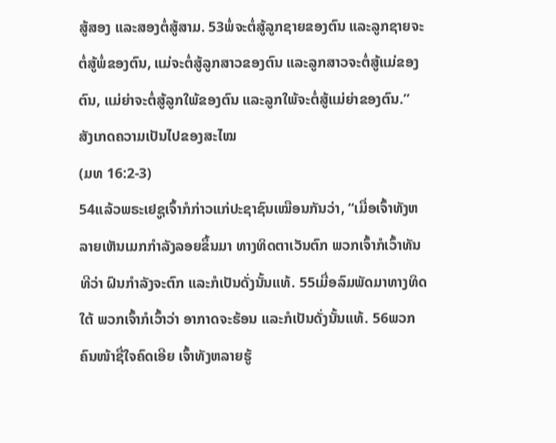ສູ້ສອງ ແລະສອງຕໍ່ສູ້ສາມ. 53ພໍ່ຈະຕໍ່ສູ້ລູກຊາຍຂອງຕົນ ແລະລູກຊາຍຈະຕໍ່ສູ້ພໍ່ຂອງຕົນ, ແມ່ຈະຕໍ່ສູ້ລູກສາວຂອງຕົນ ແລະລູກສາວຈະຕໍ່ສູ້ແມ່ຂອງຕົນ, ແມ່ຍ່າຈະຕໍ່ສູ້ລູກໃພ້ຂອງຕົນ ແລະລູກໃພ້ຈະຕໍ່ສູ້ແມ່ຍ່າຂອງຕົນ.”
ສັງເກດຄວາມເປັນໄປຂອງສະໄໝ
(ມທ 16:2-3)
54ແລ້ວພຣະເຢຊູເຈົ້າກໍກ່າວແກ່ປະຊາຊົນເໝືອນກັນວ່າ, “ເມື່ອເຈົ້າທັງຫລາຍເຫັນເມກກຳລັງລອຍຂຶ້ນມາ ທາງທິດຕາເວັນຕົກ ພວກເຈົ້າກໍເວົ້າທັນທີວ່າ ຝົນກຳລັງຈະຕົກ ແລະກໍເປັນດັ່ງນັ້ນແທ້. 55ເມື່ອລົມພັດມາທາງທິດໃຕ້ ພວກເຈົ້າກໍເວົ້າວ່າ ອາກາດຈະຮ້ອນ ແລະກໍເປັນດັ່ງນັ້ນແທ້. 56ພວກຄົນໜ້າຊື່ໃຈຄົດເອີຍ ເຈົ້າທັງຫລາຍຮູ້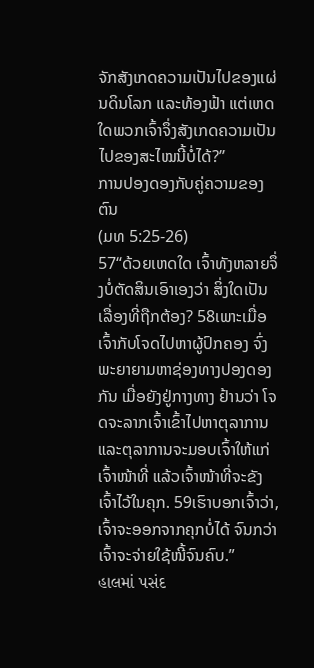ຈັກສັງເກດຄວາມເປັນໄປຂອງແຜ່ນດິນໂລກ ແລະທ້ອງຟ້າ ແຕ່ເຫດໃດພວກເຈົ້າຈຶ່ງສັງເກດຄວາມເປັນໄປຂອງສະໄໝນີ້ບໍ່ໄດ້?”
ການປອງດອງກັບຄູ່ຄວາມຂອງຕົນ
(ມທ 5:25-26)
57“ດ້ວຍເຫດໃດ ເຈົ້າທັງຫລາຍຈຶ່ງບໍ່ຕັດສິນເອົາເອງວ່າ ສິ່ງໃດເປັນເລື່ອງທີ່ຖືກຕ້ອງ? 58ເພາະເມື່ອເຈົ້າກັບໂຈດໄປຫາຜູ້ປົກຄອງ ຈົ່ງພະຍາຍາມຫາຊ່ອງທາງປອງດອງກັນ ເມື່ອຍັງຢູ່ກາງທາງ ຢ້ານວ່າ ໂຈດຈະລາກເຈົ້າເຂົ້າໄປຫາຕຸລາການ ແລະຕຸລາການຈະມອບເຈົ້າໃຫ້ແກ່ເຈົ້າໜ້າທີ່ ແລ້ວເຈົ້າໜ້າທີ່ຈະຂັງເຈົ້າໄວ້ໃນຄຸກ. 59ເຮົາບອກເຈົ້າວ່າ, ເຈົ້າຈະອອກຈາກຄຸກບໍ່ໄດ້ ຈົນກວ່າເຈົ້າຈະຈ່າຍໃຊ້ໜີ້ຈົນຄົບ.”
હાલમાં પસંદ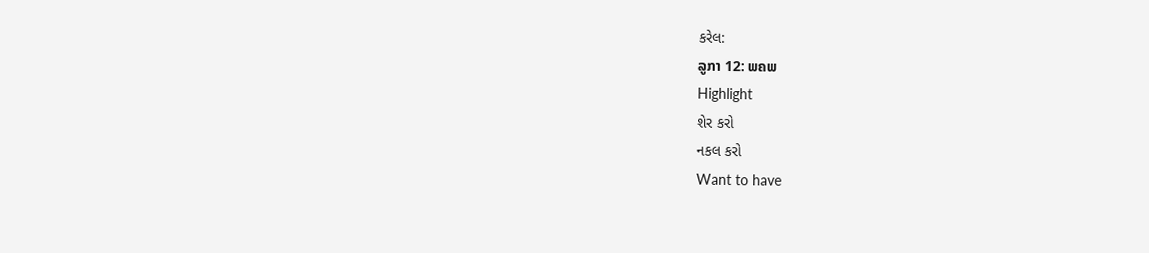કરેલ:
ລູກາ 12: ພຄພ
Highlight
શેર કરો
નકલ કરો
Want to have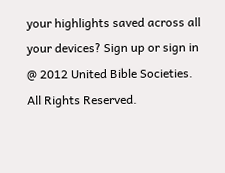your highlights saved across all your devices? Sign up or sign in
@ 2012 United Bible Societies. All Rights Reserved.